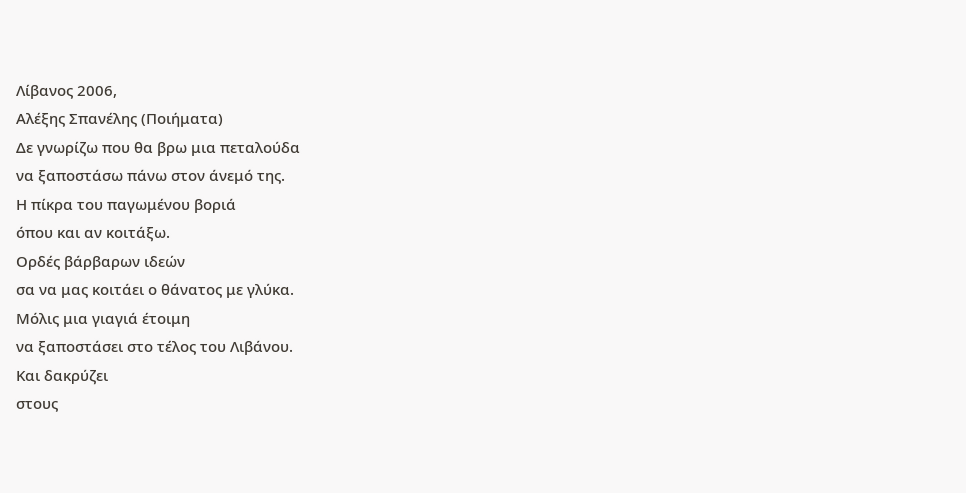Λίβανος 2006,
Αλέξης Σπανέλης (Ποιήματα)
Δε γνωρίζω που θα βρω μια πεταλούδα
να ξαποστάσω πάνω στον άνεμό της.
Η πίκρα του παγωμένου βοριά
όπου και αν κοιτάξω.
Ορδές βάρβαρων ιδεών
σα να μας κοιτάει ο θάνατος με γλύκα.
Μόλις μια γιαγιά έτοιμη
να ξαποστάσει στο τέλος του Λιβάνου.
Και δακρύζει
στους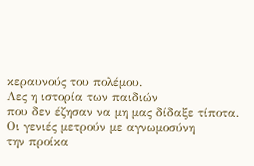κεραυνούς του πολέμου.
Λες η ιστορία των παιδιών
που δεν έζησαν να μη μας δίδαξε τίποτα.
Οι γενιές μετρούν με αγνωμοσύνη
την προίκα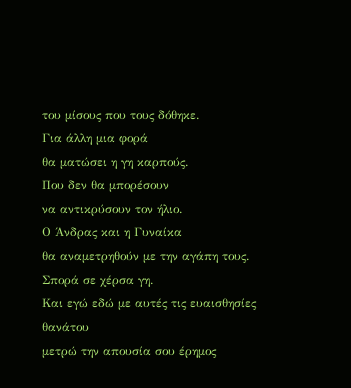του μίσους που τους δόθηκε.
Για άλλη μια φορά
θα ματώσει η γη καρπούς.
Που δεν θα μπορέσουν
να αντικρύσουν τον ήλιο.
Ο Άνδρας και η Γυναίκα
θα αναμετρηθούν με την αγάπη τους.
Σπορά σε χέρσα γη.
Και εγώ εδώ με αυτές τις ευαισθησίες θανάτου
μετρώ την απουσία σου έρημος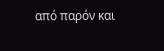από παρόν και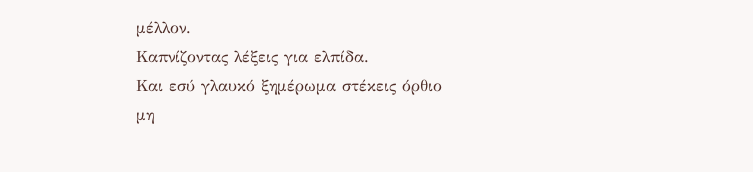μέλλον.
Καπνίζοντας λέξεις για ελπίδα.
Και εσύ γλαυκό ξημέρωμα στέκεις όρθιο
μη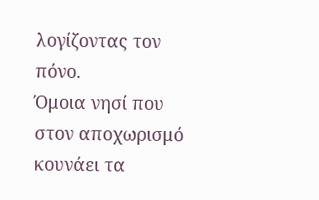λογίζοντας τον πόνο.
Όμοια νησί που στον αποχωρισμό
κουνάει τα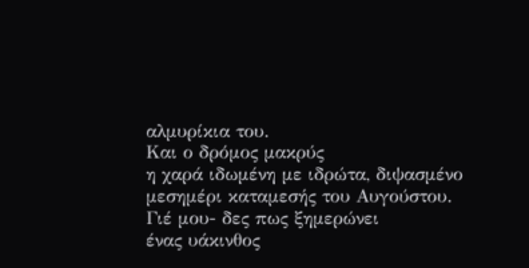αλμυρίκια του.
Και ο δρόμος μακρύς
η χαρά ιδωμένη με ιδρώτα, διψασμένο μεσημέρι καταμεσής του Αυγούστου.
Γιέ μου- δες πως ξημερώνει
ένας υάκινθος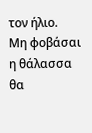τον ήλιο.
Μη φοβάσαι η θάλασσα θα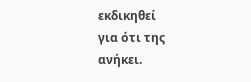εκδικηθεί
για ότι της ανήκει.